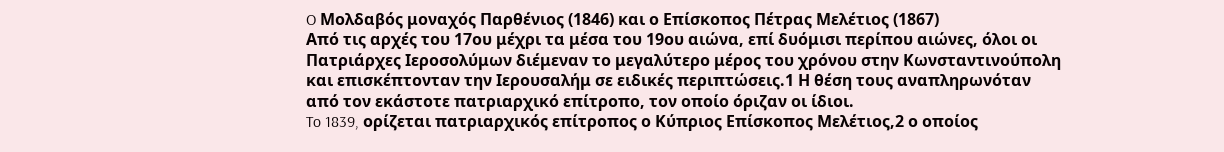O Μολδαβός μοναχός Παρθένιος (1846) και ο Επίσκοπος Πέτρας Μελέτιος (1867)
Από τις αρχές του 17ου μέχρι τα μέσα του 19ου αιώνα, επί δυόμισι περίπου αιώνες, όλοι οι Πατριάρχες Ιεροσολύμων διέμεναν το μεγαλύτερο μέρος του χρόνου στην Κωνσταντινούπολη και επισκέπτονταν την Ιερουσαλήμ σε ειδικές περιπτώσεις.1 Η θέση τους αναπληρωνόταν από τον εκάστοτε πατριαρχικό επίτροπο, τον οποίο όριζαν οι ίδιοι.
To 1839, ορίζεται πατριαρχικός επίτροπος ο Κύπριος Επίσκοπος Μελέτιος,2 ο οποίος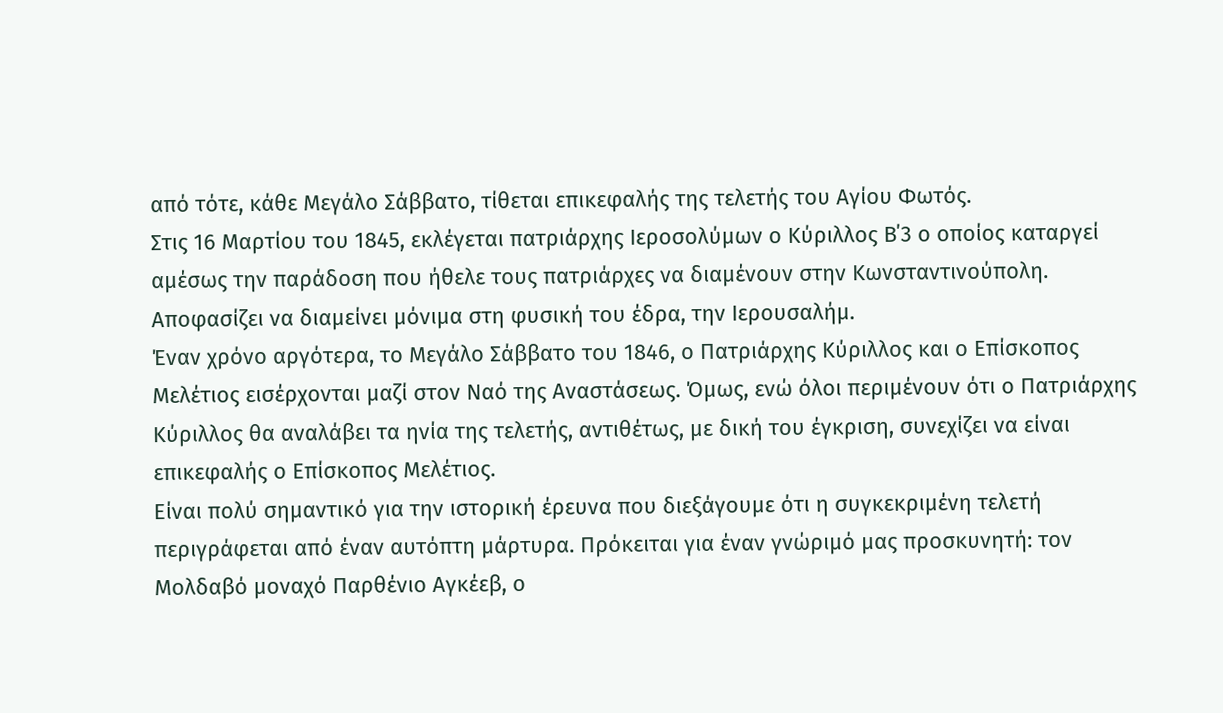από τότε, κάθε Μεγάλο Σάββατο, τίθεται επικεφαλής της τελετής του Αγίου Φωτός.
Στις 16 Μαρτίου του 1845, εκλέγεται πατριάρχης Ιεροσολύμων ο Κύριλλος Β΄3 ο οποίος καταργεί αμέσως την παράδοση που ήθελε τους πατριάρχες να διαμένουν στην Κωνσταντινούπολη. Αποφασίζει να διαμείνει μόνιμα στη φυσική του έδρα, την Ιερουσαλήμ.
Έναν χρόνο αργότερα, το Μεγάλο Σάββατο του 1846, ο Πατριάρχης Κύριλλος και ο Επίσκοπος Μελέτιος εισέρχονται μαζί στον Ναό της Αναστάσεως. Όμως, ενώ όλοι περιμένουν ότι ο Πατριάρχης Κύριλλος θα αναλάβει τα ηνία της τελετής, αντιθέτως, με δική του έγκριση, συνεχίζει να είναι επικεφαλής ο Επίσκοπος Μελέτιος.
Είναι πολύ σημαντικό για την ιστορική έρευνα που διεξάγουμε ότι η συγκεκριμένη τελετή περιγράφεται από έναν αυτόπτη μάρτυρα. Πρόκειται για έναν γνώριμό μας προσκυνητή: τον Μολδαβό μοναχό Παρθένιο Αγκέεβ, ο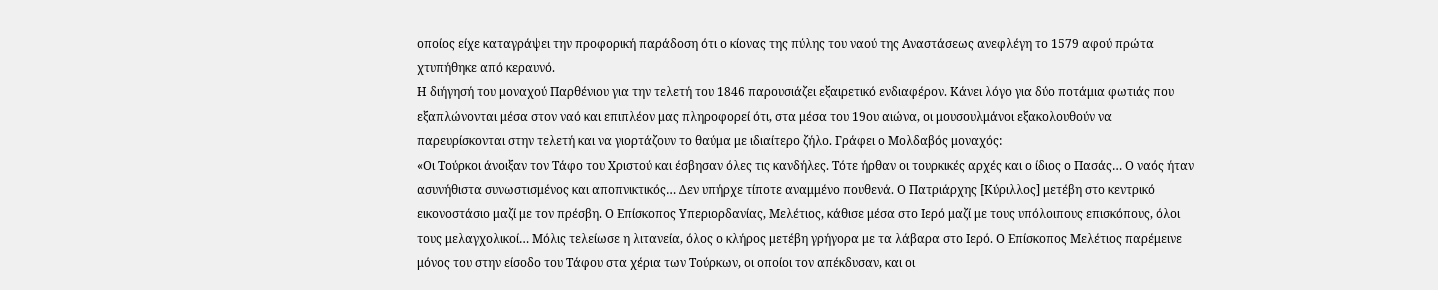οποίος είχε καταγράψει την προφορική παράδοση ότι ο κίονας της πύλης του ναού της Αναστάσεως ανεφλέγη το 1579 αφού πρώτα χτυπήθηκε από κεραυνό.
Η διήγησή του μοναχού Παρθένιου για την τελετή του 1846 παρουσιάζει εξαιρετικό ενδιαφέρον. Κάνει λόγο για δύο ποτάμια φωτιάς που εξαπλώνονται μέσα στον ναό και επιπλέον μας πληροφορεί ότι, στα μέσα του 19ου αιώνα, οι μουσουλμάνοι εξακολουθούν να παρευρίσκονται στην τελετή και να γιορτάζουν το θαύμα με ιδιαίτερο ζήλο. Γράφει ο Μολδαβός μοναχός:
«Οι Τούρκοι άνοιξαν τον Τάφο του Χριστού και έσβησαν όλες τις κανδήλες. Τότε ήρθαν οι τουρκικές αρχές και ο ίδιος ο Πασάς… Ο ναός ήταν ασυνήθιστα συνωστισμένος και αποπνικτικός… Δεν υπήρχε τίποτε αναμμένο πουθενά. Ο Πατριάρχης [Κύριλλος] μετέβη στο κεντρικό εικονοστάσιο μαζί με τον πρέσβη. Ο Επίσκοπος Υπεριορδανίας, Μελέτιος, κάθισε μέσα στο Ιερό μαζί με τους υπόλοιπους επισκόπους, όλοι τους μελαγχολικοί… Μόλις τελείωσε η λιτανεία, όλος ο κλήρος μετέβη γρήγορα με τα λάβαρα στο Ιερό. Ο Επίσκοπος Μελέτιος παρέμεινε μόνος του στην είσοδο του Τάφου στα χέρια των Τούρκων, οι οποίοι τον απέκδυσαν, και οι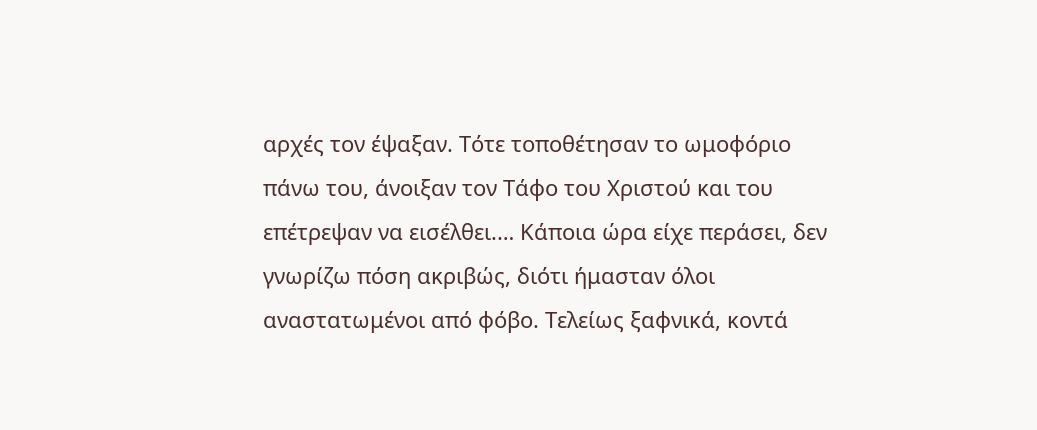αρχές τον έψαξαν. Τότε τοποθέτησαν το ωμοφόριο πάνω του, άνοιξαν τον Τάφο του Χριστού και του επέτρεψαν να εισέλθει.… Κάποια ώρα είχε περάσει, δεν γνωρίζω πόση ακριβώς, διότι ήμασταν όλοι αναστατωμένοι από φόβο. Τελείως ξαφνικά, κοντά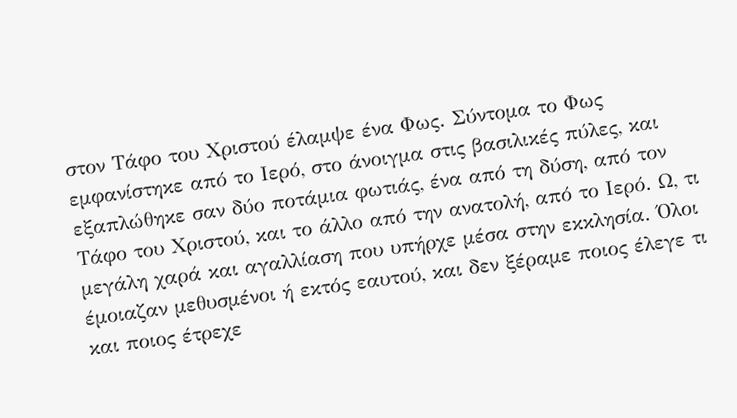στον Τάφο του Χριστού έλαμψε ένα Φως. Σύντομα το Φως εμφανίστηκε από το Ιερό, στο άνοιγμα στις βασιλικές πύλες, και εξαπλώθηκε σαν δύο ποτάμια φωτιάς, ένα από τη δύση, από τον Τάφο του Χριστού, και το άλλο από την ανατολή, από το Ιερό. Ω, τι μεγάλη χαρά και αγαλλίαση που υπήρχε μέσα στην εκκλησία. Όλοι έμοιαζαν μεθυσμένοι ή εκτός εαυτού, και δεν ξέραμε ποιος έλεγε τι και ποιος έτρεχε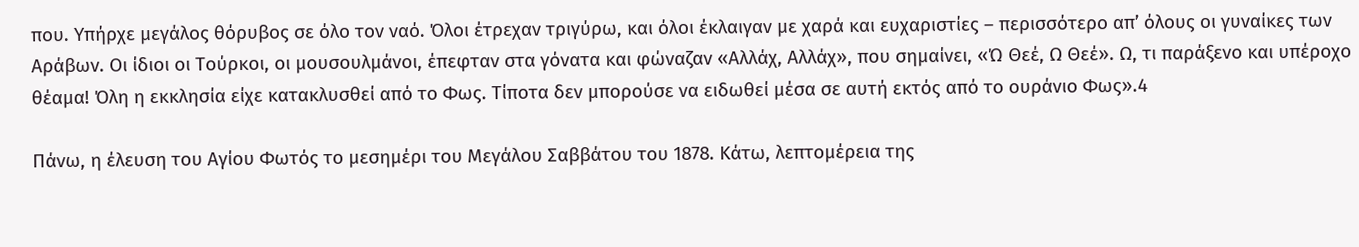που. Υπήρχε μεγάλος θόρυβος σε όλο τον ναό. Όλοι έτρεχαν τριγύρω, και όλοι έκλαιγαν με χαρά και ευχαριστίες – περισσότερο απ’ όλους οι γυναίκες των Αράβων. Οι ίδιοι οι Τούρκοι, οι μουσουλμάνοι, έπεφταν στα γόνατα και φώναζαν «Αλλάχ, Αλλάχ», που σημαίνει, «Ώ Θεέ, Ω Θεέ». Ω, τι παράξενο και υπέροχο θέαμα! Όλη η εκκλησία είχε κατακλυσθεί από το Φως. Τίποτα δεν μπορούσε να ειδωθεί μέσα σε αυτή εκτός από το ουράνιο Φως».4

Πάνω, η έλευση του Αγίου Φωτός το μεσημέρι του Μεγάλου Σαββάτου του 1878. Κάτω, λεπτομέρεια της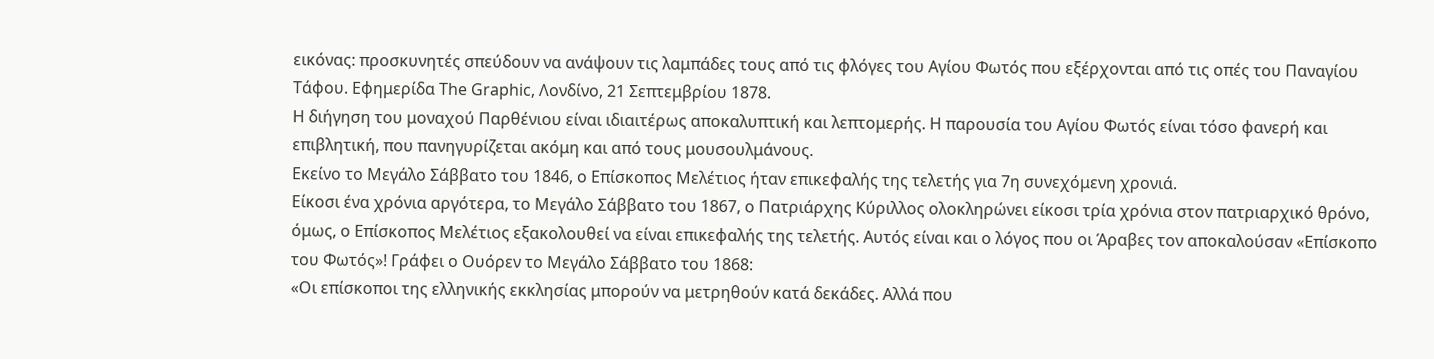εικόνας: προσκυνητές σπεύδουν να ανάψουν τις λαμπάδες τους από τις φλόγες του Αγίου Φωτός που εξέρχονται από τις οπές του Παναγίου Τάφου. Εφημερίδα The Graphic, Λονδίνο, 21 Σεπτεμβρίου 1878.
Η διήγηση του μοναχού Παρθένιου είναι ιδιαιτέρως αποκαλυπτική και λεπτομερής. Η παρουσία του Αγίου Φωτός είναι τόσο φανερή και επιβλητική, που πανηγυρίζεται ακόμη και από τους μουσουλμάνους.
Εκείνο το Μεγάλο Σάββατο του 1846, ο Επίσκοπος Μελέτιος ήταν επικεφαλής της τελετής για 7η συνεχόμενη χρονιά.
Είκοσι ένα χρόνια αργότερα, το Μεγάλο Σάββατο του 1867, ο Πατριάρχης Κύριλλος ολοκληρώνει είκοσι τρία χρόνια στον πατριαρχικό θρόνο, όμως, ο Επίσκοπος Μελέτιος εξακολουθεί να είναι επικεφαλής της τελετής. Αυτός είναι και ο λόγος που οι Άραβες τον αποκαλούσαν «Επίσκοπο του Φωτός»! Γράφει ο Ουόρεν το Μεγάλο Σάββατο του 1868:
«Οι επίσκοποι της ελληνικής εκκλησίας μπορούν να μετρηθούν κατά δεκάδες. Αλλά που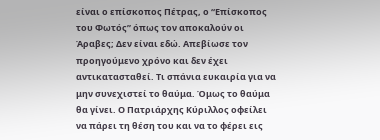είναι ο επίσκοπος Πέτρας, ο “Επίσκοπος του Φωτός” όπως τον αποκαλούν οι Άραβες; Δεν είναι εδώ. Απεβίωσε τον προηγούμενο χρόνο και δεν έχει αντικατασταθεί. Τι σπάνια ευκαιρία για να μην συνεχιστεί το θαύμα. Όμως το θαύμα θα γίνει. Ο Πατριάρχης Κύριλλος οφείλει να πάρει τη θέση του και να το φέρει εις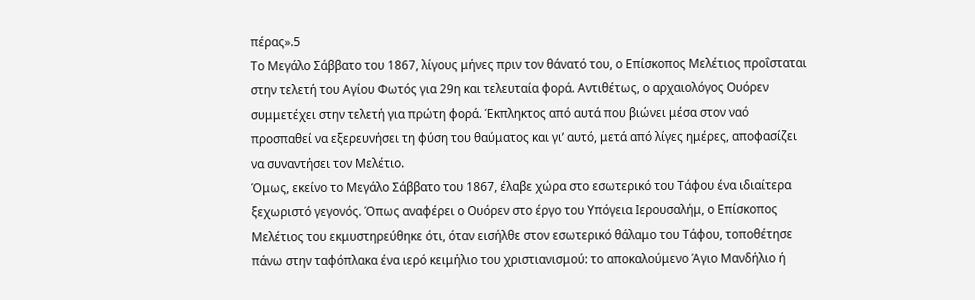πέρας».5
Το Μεγάλο Σάββατο του 1867, λίγους μήνες πριν τον θάνατό του, ο Επίσκοπος Μελέτιος προΐσταται στην τελετή του Αγίου Φωτός για 29η και τελευταία φορά. Αντιθέτως, ο αρχαιολόγος Ουόρεν συμμετέχει στην τελετή για πρώτη φορά. Έκπληκτος από αυτά που βιώνει μέσα στον ναό προσπαθεί να εξερευνήσει τη φύση του θαύματος και γι’ αυτό, μετά από λίγες ημέρες, αποφασίζει να συναντήσει τον Μελέτιο.
Όμως, εκείνο το Μεγάλο Σάββατο του 1867, έλαβε χώρα στο εσωτερικό του Τάφου ένα ιδιαίτερα ξεχωριστό γεγονός. Όπως αναφέρει ο Ουόρεν στο έργο του Υπόγεια Ιερουσαλήμ, ο Επίσκοπος Μελέτιος του εκμυστηρεύθηκε ότι, όταν εισήλθε στον εσωτερικό θάλαμο του Τάφου, τοποθέτησε πάνω στην ταφόπλακα ένα ιερό κειμήλιο του χριστιανισμού: το αποκαλούμενο Άγιο Μανδήλιο ή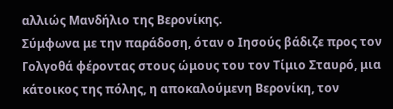αλλιώς Μανδήλιο της Βερονίκης.
Σύμφωνα με την παράδοση, όταν ο Ιησούς βάδιζε προς τον Γολγοθά φέροντας στους ώμους του τον Τίμιο Σταυρό, μια κάτοικος της πόλης, η αποκαλούμενη Βερονίκη, τον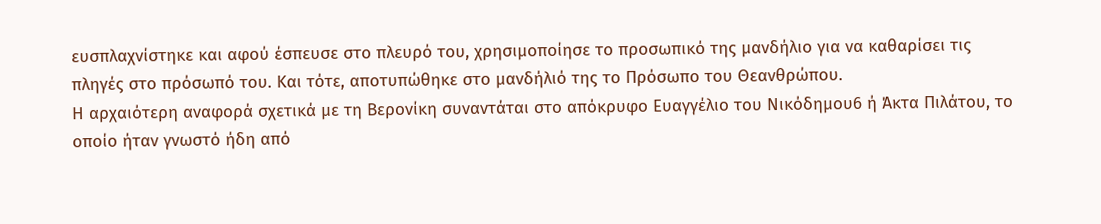ευσπλαχνίστηκε και αφού έσπευσε στο πλευρό του, χρησιμοποίησε το προσωπικό της μανδήλιο για να καθαρίσει τις πληγές στο πρόσωπό του. Και τότε, αποτυπώθηκε στο μανδήλιό της το Πρόσωπο του Θεανθρώπου.
Η αρχαιότερη αναφορά σχετικά με τη Βερονίκη συναντάται στο απόκρυφο Ευαγγέλιο του Νικόδημου6 ή Άκτα Πιλάτου, το οποίο ήταν γνωστό ήδη από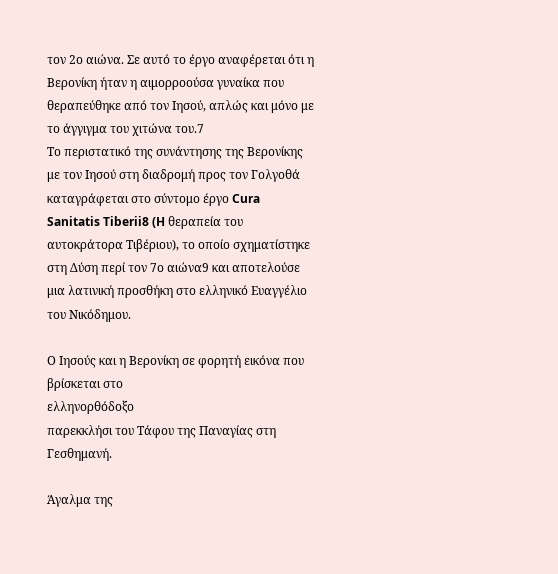τον 2ο αιώνα. Σε αυτό το έργο αναφέρεται ότι η Βερονίκη ήταν η αιμορροούσα γυναίκα που θεραπεύθηκε από τον Ιησού, απλώς και μόνο με το άγγιγμα του χιτώνα του.7
Το περιστατικό της συνάντησης της Βερονίκης με τον Ιησού στη διαδρομή προς τον Γολγοθά καταγράφεται στο σύντομο έργο Cura Sanitatis Tiberii8 (H θεραπεία του αυτοκράτορα Τιβέριου), το οποίο σχηματίστηκε στη Δύση περί τον 7ο αιώνα9 και αποτελούσε μια λατινική προσθήκη στο ελληνικό Ευαγγέλιο του Νικόδημου.

Ο Ιησούς και η Βερονίκη σε φορητή εικόνα που βρίσκεται στο
ελληνορθόδοξο
παρεκκλήσι του Τάφου της Παναγίας στη Γεσθημανή.

Άγαλμα της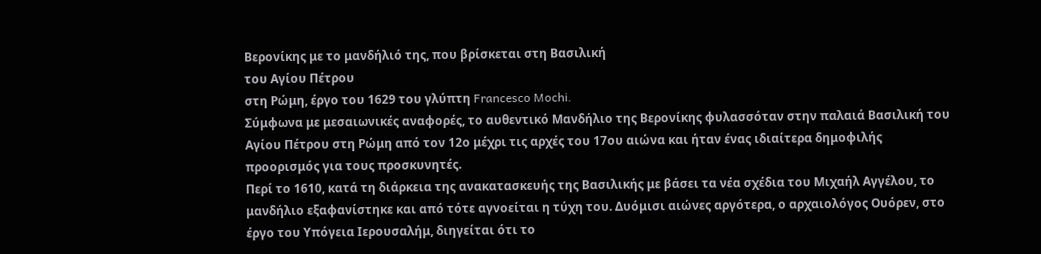Βερονίκης με το μανδήλιό της, που βρίσκεται στη Βασιλική
του Αγίου Πέτρου
στη Ρώμη, έργο του 1629 του γλύπτη Francesco Mochi.
Σύμφωνα με μεσαιωνικές αναφορές, το αυθεντικό Μανδήλιο της Βερονίκης φυλασσόταν στην παλαιά Βασιλική του Αγίου Πέτρου στη Ρώμη από τον 12ο μέχρι τις αρχές του 17ου αιώνα και ήταν ένας ιδιαίτερα δημοφιλής προορισμός για τους προσκυνητές.
Περί το 1610, κατά τη διάρκεια της ανακατασκευής της Βασιλικής με βάσει τα νέα σχέδια του Μιχαήλ Αγγέλου, το μανδήλιο εξαφανίστηκε και από τότε αγνοείται η τύχη του. Δυόμισι αιώνες αργότερα, ο αρχαιολόγος Ουόρεν, στο έργο του Υπόγεια Ιερουσαλήμ, διηγείται ότι το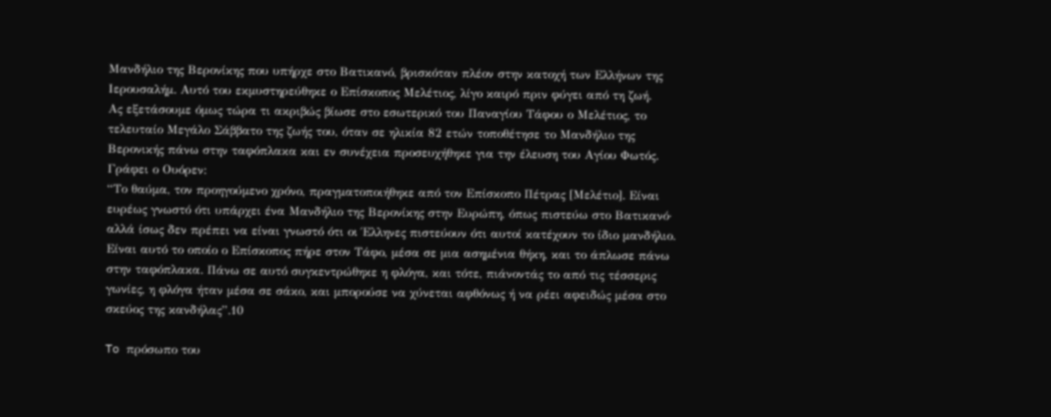Μανδήλιο της Βερονίκης που υπήρχε στο Βατικανό, βρισκόταν πλέον στην κατοχή των Ελλήνων της Ιερουσαλήμ. Αυτό του εκμυστηρεύθηκε ο Επίσκοπος Μελέτιος, λίγο καιρό πριν φύγει από τη ζωή.
Ας εξετάσουμε όμως τώρα τι ακριβώς βίωσε στο εσωτερικό του Παναγίου Τάφου ο Μελέτιος, το τελευταίο Μεγάλο Σάββατο της ζωής του, όταν σε ηλικία 82 ετών τοποθέτησε το Μανδήλιο της Βερονικής πάνω στην ταφόπλακα και εν συνέχεια προσευχήθηκε για την έλευση του Αγίου Φωτός. Γράφει ο Ουόρεν:
“Το θαύμα, τον προηγούμενο χρόνο, πραγματοποιήθηκε από τον Επίσκοπο Πέτρας [Μελέτιο]. Είναι ευρέως γνωστό ότι υπάρχει ένα Μανδήλιο της Βερονίκης στην Ευρώπη, όπως πιστεύω στο Βατικανό· αλλά ίσως δεν πρέπει να είναι γνωστό ότι οι Έλληνες πιστεύουν ότι αυτοί κατέχουν το ίδιο μανδήλιο. Είναι αυτό το οποίο ο Επίσκοπος πήρε στον Τάφο, μέσα σε μια ασημένια θήκη, και το άπλωσε πάνω στην ταφόπλακα. Πάνω σε αυτό συγκεντρώθηκε η φλόγα, και τότε, πιάνοντάς το από τις τέσσερις γωνίες, η φλόγα ήταν μέσα σε σάκο, και μπορούσε να χύνεται αφθόνως ή να ρέει αφειδώς μέσα στο σκεύος της κανδήλας”.10

To πρόσωπο του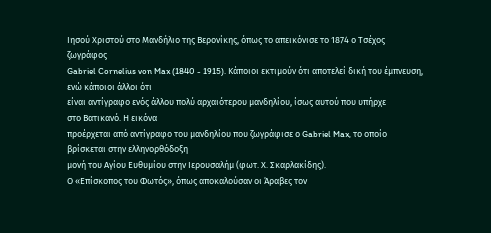Ιησού Χριστού στο Μανδήλιο της Βερονίκης, όπως το απεικόνισε τo 1874 ο Τσέχος
ζωγράφος
Gabriel Cornelius von Max (1840 - 1915). Κάποιοι εκτιμούν ότι αποτελεί δική του έμπνευση,
ενώ κάποιοι άλλοι ότι
είναι αντίγραφο ενός άλλου πολύ αρχαιότερου μανδηλίου, ίσως αυτού που υπήρχε
στο Βατικανό. Η εικόνα
προέρχεται από αντίγραφο του μανδηλίου που ζωγράφισε ο Gabriel Max, το οποίο
βρίσκεται στην ελληνορθόδοξη
μονή του Αγίου Ευθυμίου στην Ιερουσαλήμ (φωτ. Χ. Σκαρλακίδης).
Ο «Επίσκοπος του Φωτός», όπως αποκαλούσαν οι Άραβες τον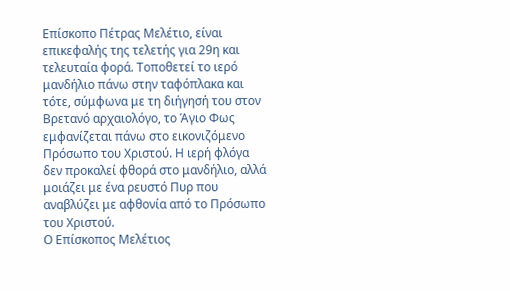Επίσκοπο Πέτρας Μελέτιο, είναι επικεφαλής της τελετής για 29η και τελευταία φορά. Τοποθετεί το ιερό μανδήλιο πάνω στην ταφόπλακα και τότε, σύμφωνα με τη διήγησή του στον Βρετανό αρχαιολόγο, το Άγιο Φως εμφανίζεται πάνω στο εικονιζόμενο Πρόσωπο του Χριστού. Η ιερή φλόγα δεν προκαλεί φθορά στο μανδήλιο, αλλά μοιάζει με ένα ρευστό Πυρ που αναβλύζει με αφθονία από το Πρόσωπο του Χριστού.
Ο Επίσκοπος Μελέτιος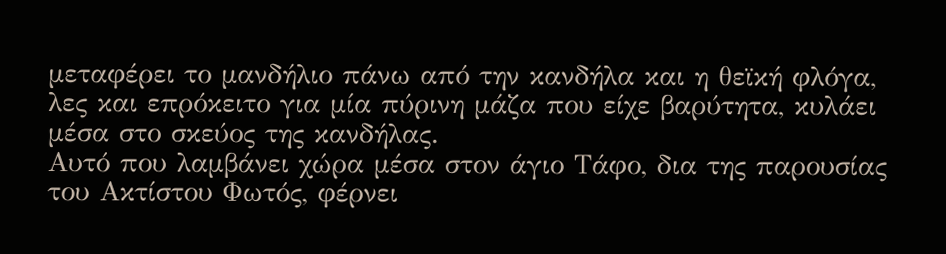μεταφέρει το μανδήλιο πάνω από την κανδήλα και η θεϊκή φλόγα, λες και επρόκειτο για μία πύρινη μάζα που είχε βαρύτητα, κυλάει μέσα στο σκεύος της κανδήλας.
Αυτό που λαμβάνει χώρα μέσα στον άγιο Τάφο, δια της παρουσίας του Ακτίστου Φωτός, φέρνει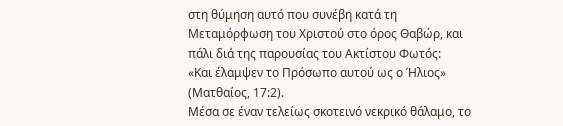στη θύμηση αυτό που συνέβη κατά τη Μεταμόρφωση του Χριστού στο όρος Θαβώρ, και πάλι διά της παρουσίας του Ακτίστου Φωτός:
«Και έλαμψεν το Πρόσωπο αυτού ως ο Ήλιος» (Ματθαίος, 17:2).
Μέσα σε έναν τελείως σκοτεινό νεκρικό θάλαμο, το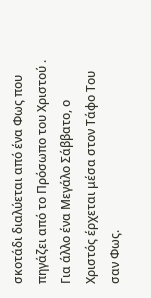σκοτάδι διαλύεται από ένα Φως που πηγάζει από το Πρόσωπο του Χριστού . Για άλλο ένα Μεγάλο Σάββατο, ο Χριστός έρχεται μέσα στον Τάφο Του σαν Φως.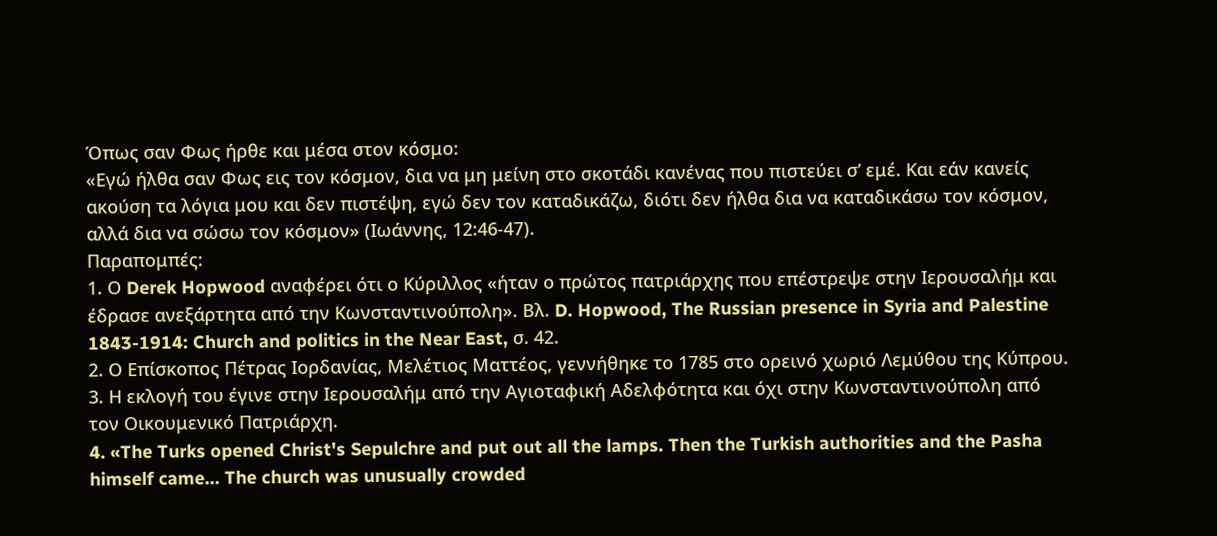Όπως σαν Φως ήρθε και μέσα στον κόσμο:
«Εγώ ήλθα σαν Φως εις τον κόσμον, δια να μη μείνη στο σκοτάδι κανένας που πιστεύει σ’ εμέ. Και εάν κανείς ακούση τα λόγια μου και δεν πιστέψη, εγώ δεν τον καταδικάζω, διότι δεν ήλθα δια να καταδικάσω τον κόσμον, αλλά δια να σώσω τον κόσμον» (Ιωάννης, 12:46-47).
Παραπομπές:
1. Ο Derek Hopwood αναφέρει ότι ο Κύριλλος «ήταν ο πρώτος πατριάρχης που επέστρεψε στην Ιερουσαλήμ και έδρασε ανεξάρτητα από την Κωνσταντινούπολη». Βλ. D. Hopwood, The Russian presence in Syria and Palestine 1843-1914: Church and politics in the Near East, σ. 42.
2. Ο Επίσκοπος Πέτρας Ιορδανίας, Μελέτιος Ματτέος, γεννήθηκε το 1785 στο ορεινό χωριό Λεμύθου της Κύπρου.
3. Η εκλογή του έγινε στην Ιερουσαλήμ από την Αγιοταφική Αδελφότητα και όχι στην Κωνσταντινούπολη από τον Οικουμενικό Πατριάρχη.
4. «The Turks opened Christ's Sepulchre and put out all the lamps. Then the Turkish authorities and the Pasha himself came… The church was unusually crowded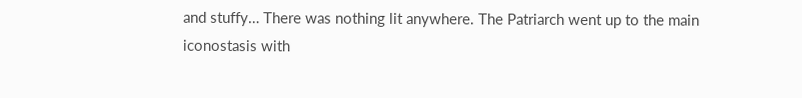and stuffy… There was nothing lit anywhere. The Patriarch went up to the main iconostasis with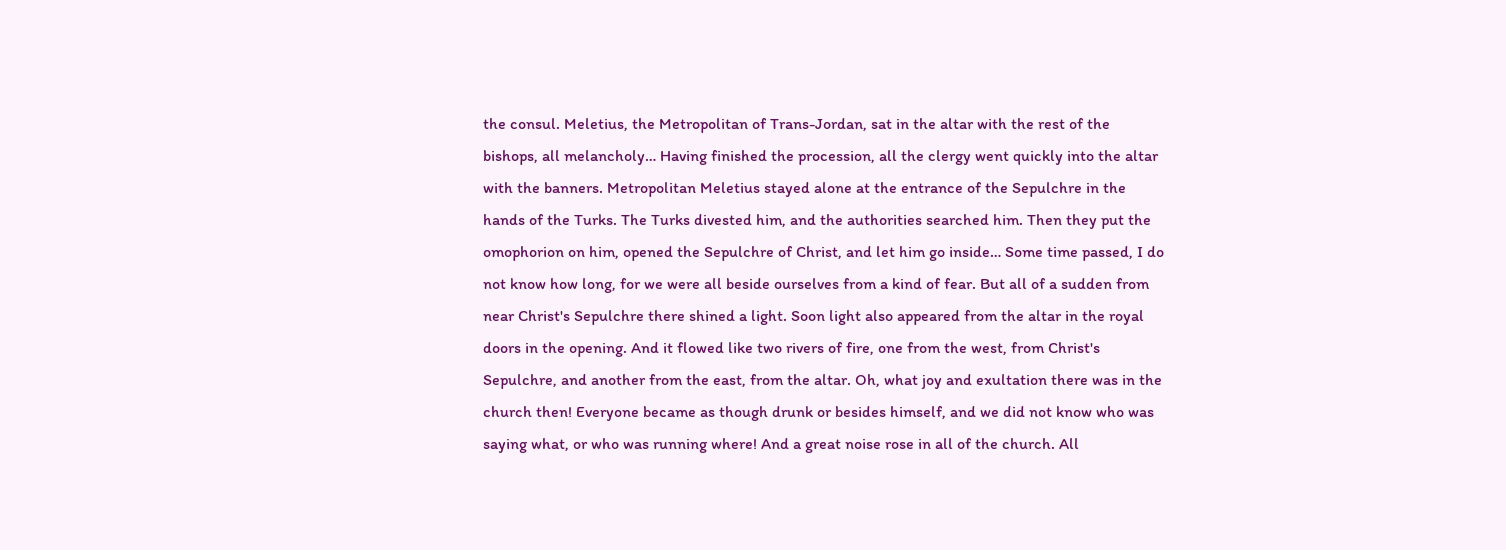the consul. Meletius, the Metropolitan of Trans-Jordan, sat in the altar with the rest of the bishops, all melancholy… Having finished the procession, all the clergy went quickly into the altar with the banners. Metropolitan Meletius stayed alone at the entrance of the Sepulchre in the hands of the Turks. The Turks divested him, and the authorities searched him. Then they put the omophorion on him, opened the Sepulchre of Christ, and let him go inside… Some time passed, I do not know how long, for we were all beside ourselves from a kind of fear. But all of a sudden from near Christ's Sepulchre there shined a light. Soon light also appeared from the altar in the royal doors in the opening. And it flowed like two rivers of fire, one from the west, from Christ's Sepulchre, and another from the east, from the altar. Oh, what joy and exultation there was in the church then! Everyone became as though drunk or besides himself, and we did not know who was saying what, or who was running where! And a great noise rose in all of the church. All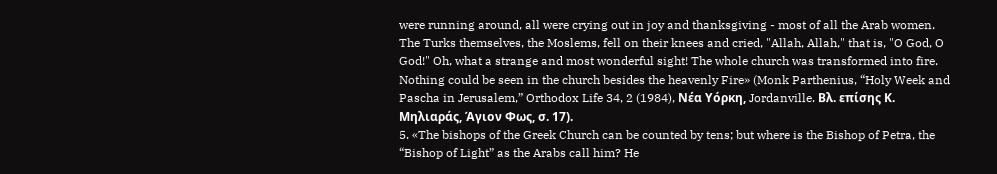were running around, all were crying out in joy and thanksgiving - most of all the Arab women. The Turks themselves, the Moslems, fell on their knees and cried, "Allah, Allah," that is, "O God, O God!" Oh, what a strange and most wonderful sight! The whole church was transformed into fire. Nothing could be seen in the church besides the heavenly Fire» (Monk Parthenius, “Holy Week and Pascha in Jerusalem,” Orthodox Life 34, 2 (1984), Νέα Υόρκη, Jordanville. Βλ. επίσης Κ. Μηλιαράς, Άγιον Φως, σ. 17).
5. «The bishops of the Greek Church can be counted by tens; but where is the Bishop of Petra, the “Bishop of Light” as the Arabs call him? He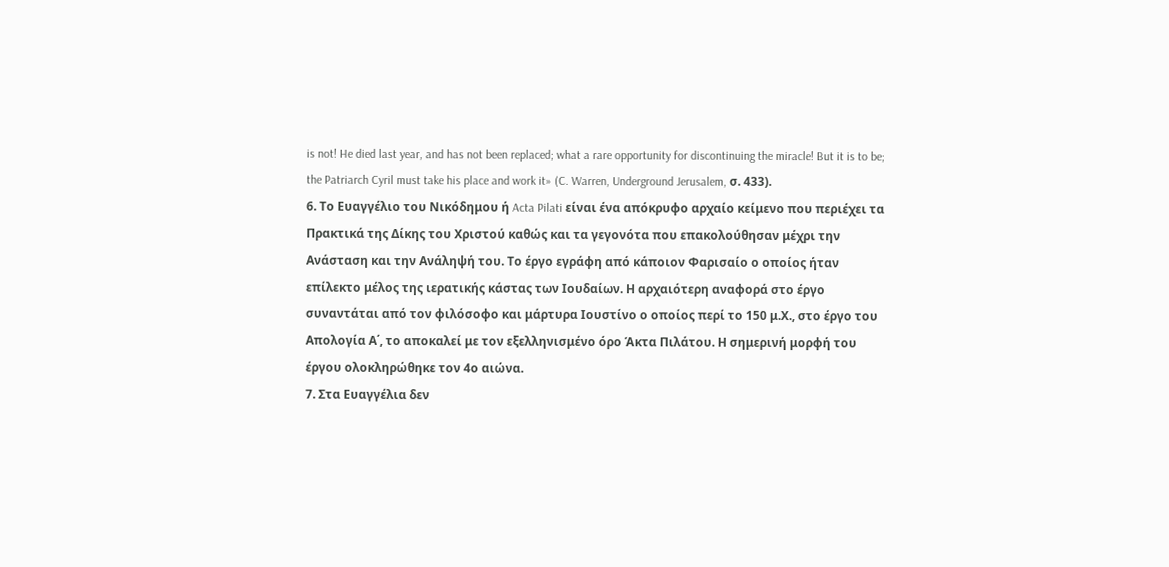is not! He died last year, and has not been replaced; what a rare opportunity for discontinuing the miracle! But it is to be; the Patriarch Cyril must take his place and work it» (C. Warren, Underground Jerusalem, σ. 433).
6. Το Ευαγγέλιο του Νικόδημου ή Acta Pilati είναι ένα απόκρυφο αρχαίο κείμενο που περιέχει τα Πρακτικά της Δίκης του Χριστού καθώς και τα γεγονότα που επακολούθησαν μέχρι την Ανάσταση και την Ανάληψή του. Το έργο εγράφη από κάποιον Φαρισαίο ο οποίος ήταν επίλεκτο μέλος της ιερατικής κάστας των Ιουδαίων. Η αρχαιότερη αναφορά στο έργο συναντάται από τον φιλόσοφο και μάρτυρα Ιουστίνο ο οποίος περί το 150 μ.Χ., στο έργο του Απολογία Α΄, το αποκαλεί με τον εξελληνισμένο όρο Άκτα Πιλάτου. Η σημερινή μορφή του έργου ολοκληρώθηκε τον 4ο αιώνα.
7. Στα Ευαγγέλια δεν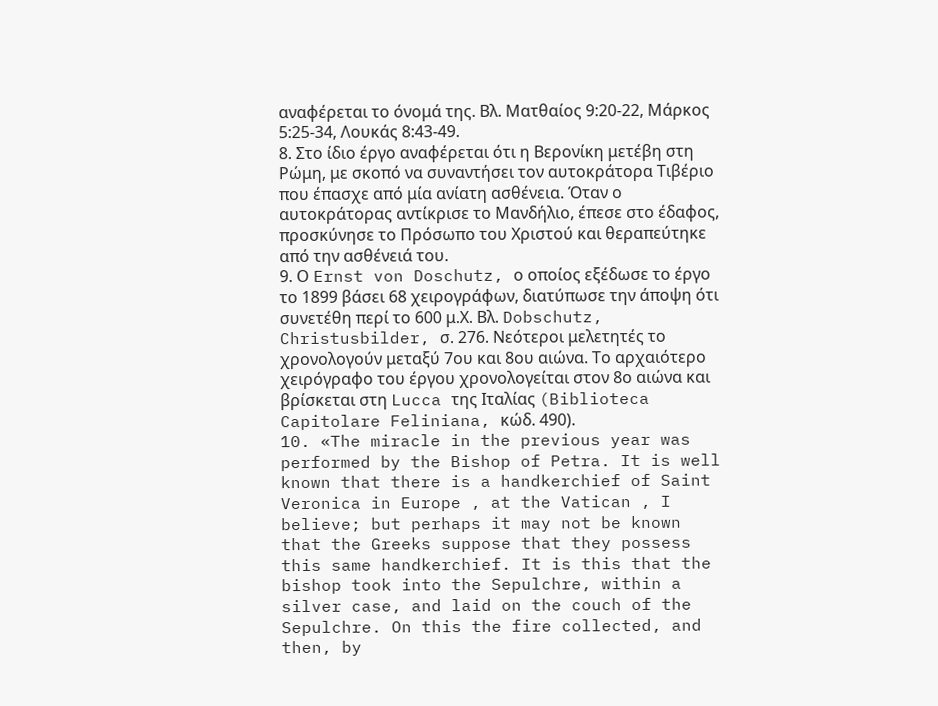αναφέρεται το όνομά της. Βλ. Ματθαίος 9:20-22, Μάρκος 5:25-34, Λουκάς 8:43-49.
8. Στο ίδιο έργο αναφέρεται ότι η Βερονίκη μετέβη στη Ρώμη, με σκοπό να συναντήσει τον αυτοκράτορα Τιβέριο που έπασχε από μία ανίατη ασθένεια. Όταν ο αυτοκράτορας αντίκρισε το Μανδήλιο, έπεσε στο έδαφος, προσκύνησε το Πρόσωπο του Χριστού και θεραπεύτηκε από την ασθένειά του.
9. Ο Ernst von Doschutz, ο οποίος εξέδωσε το έργο το 1899 βάσει 68 χειρογράφων, διατύπωσε την άποψη ότι συνετέθη περί το 600 μ.Χ. Βλ. Dobschutz, Christusbilder, σ. 276. Νεότεροι μελετητές το χρονολογούν μεταξύ 7ου και 8ου αιώνα. Το αρχαιότερο χειρόγραφο του έργου χρονολογείται στον 8ο αιώνα και βρίσκεται στη Lucca της Ιταλίας (Biblioteca Capitolare Feliniana, κώδ. 490).
10. «The miracle in the previous year was performed by the Bishop of Petra. It is well known that there is a handkerchief of Saint Veronica in Europe , at the Vatican , I believe; but perhaps it may not be known that the Greeks suppose that they possess this same handkerchief. It is this that the bishop took into the Sepulchre, within a silver case, and laid on the couch of the Sepulchre. On this the fire collected, and then, by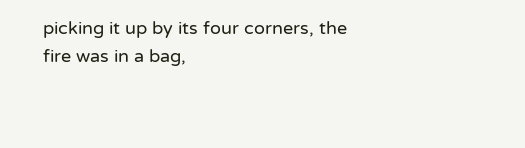picking it up by its four corners, the fire was in a bag,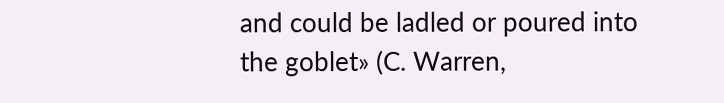and could be ladled or poured into the goblet» (C. Warren,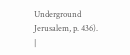Underground Jerusalem, p. 436).
|